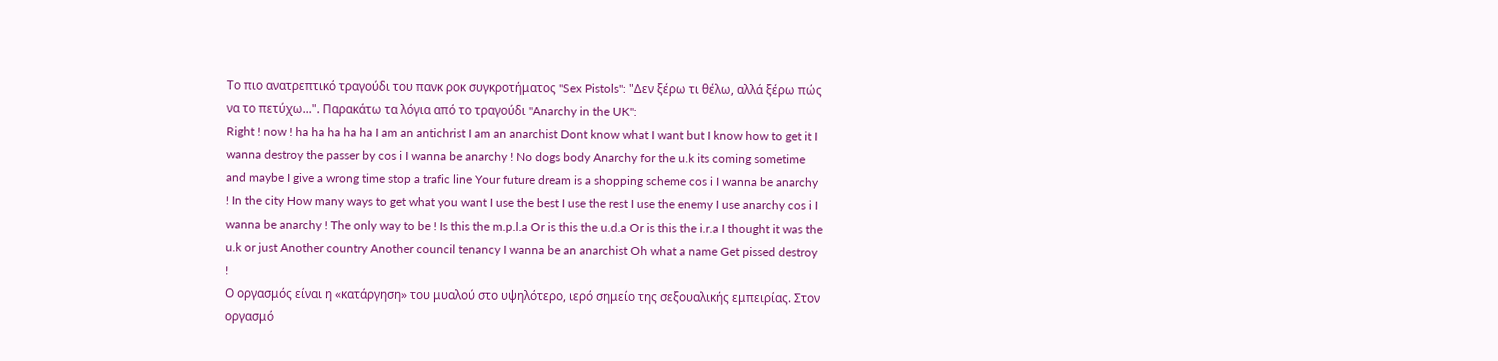Το πιο ανατρεπτικό τραγούδι του πανκ ροκ συγκροτήματος "Sex Pistols": "Δεν ξέρω τι θέλω, αλλά ξέρω πώς να το πετύχω...". Παρακάτω τα λόγια από το τραγούδι "Anarchy in the UK":
Right ! now ! ha ha ha ha ha I am an antichrist I am an anarchist Dont know what I want but I know how to get it I wanna destroy the passer by cos i I wanna be anarchy ! No dogs body Anarchy for the u.k its coming sometime and maybe I give a wrong time stop a trafic line Your future dream is a shopping scheme cos i I wanna be anarchy ! In the city How many ways to get what you want I use the best I use the rest I use the enemy I use anarchy cos i I wanna be anarchy ! The only way to be ! Is this the m.p.l.a Or is this the u.d.a Or is this the i.r.a I thought it was the u.k or just Another country Another council tenancy I wanna be an anarchist Oh what a name Get pissed destroy !
Ο οργασμός είναι η «κατάργηση» του μυαλού στο υψηλότερο, ιερό σημείο της σεξουαλικής εμπειρίας. Στον οργασμό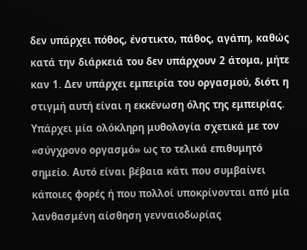δεν υπάρχει πόθος, ένστικτο, πάθος, αγάπη, καθώς κατά την διάρκειά του δεν υπάρχουν 2 άτομα, μήτε καν 1. Δεν υπάρχει εμπειρία του οργασμού, διότι η στιγμή αυτή είναι η εκκένωση όλης της εμπειρίας.
Υπάρχει μία ολόκληρη μυθολογία σχετικά με τον «σύγχρονο οργασμό» ως το τελικά επιθυμητό σημείο. Αυτό είναι βέβαια κάτι που συμβαίνει κάποιες φορές ή που πολλοί υποκρίνονται από μία λανθασμένη αίσθηση γενναιοδωρίας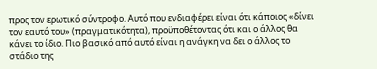προς τον ερωτικό σύντροφο. Αυτό που ενδιαφέρει είναι ότι κάποιος «δίνει τον εαυτό του» (πραγματικότητα), προϋποθέτοντας ότι και ο άλλος θα κάνει το ίδιο. Πιο βασικό από αυτό είναι η ανάγκη να δει ο άλλος το στάδιο της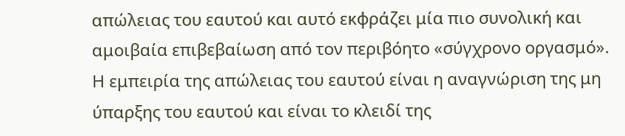απώλειας του εαυτού και αυτό εκφράζει μία πιο συνολική και αμοιβαία επιβεβαίωση από τον περιβόητο «σύγχρονο οργασμό». Η εμπειρία της απώλειας του εαυτού είναι η αναγνώριση της μη ύπαρξης του εαυτού και είναι το κλειδί της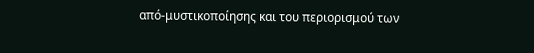από-μυστικοποίησης και του περιορισμού των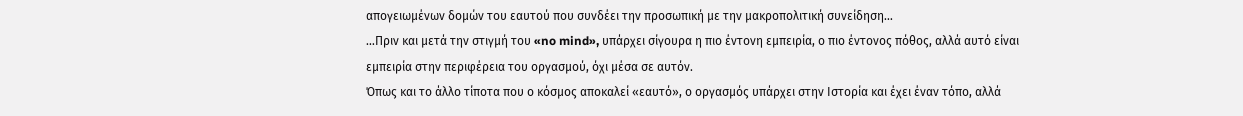απογειωμένων δομών του εαυτού που συνδέει την προσωπική με την μακροπολιτική συνείδηση…
…Πριν και μετά την στιγμή του «no mind», υπάρχει σίγουρα η πιο έντονη εμπειρία, ο πιο έντονος πόθος, αλλά αυτό είναι εμπειρία στην περιφέρεια του οργασμού, όχι μέσα σε αυτόν.
Όπως και το άλλο τίποτα που ο κόσμος αποκαλεί «εαυτό», ο οργασμός υπάρχει στην Ιστορία και έχει έναν τόπο, αλλά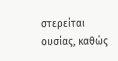στερείται ουσίας, καθώς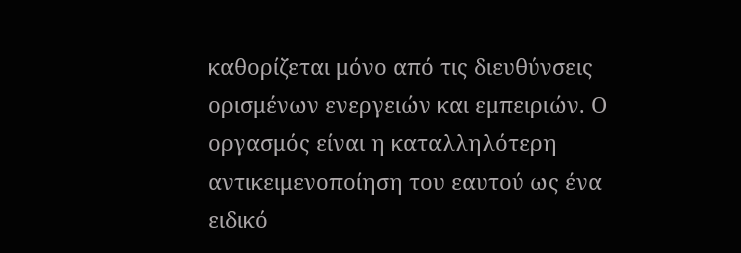καθορίζεται μόνο από τις διευθύνσεις ορισμένων ενεργειών και εμπειριών. Ο οργασμός είναι η καταλληλότερη αντικειμενοποίηση του εαυτού ως ένα ειδικό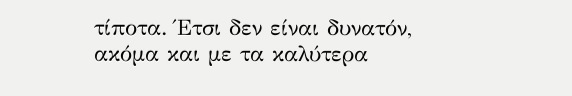τίποτα. Έτσι δεν είναι δυνατόν, ακόμα και με τα καλύτερα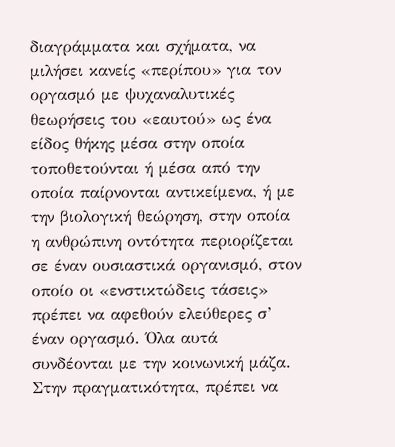διαγράμματα και σχήματα, να μιλήσει κανείς «περίπου» για τον οργασμό με ψυχαναλυτικές θεωρήσεις του «εαυτού» ως ένα είδος θήκης μέσα στην οποία τοποθετούνται ή μέσα από την οποία παίρνονται αντικείμενα, ή με την βιολογική θεώρηση, στην οποία η ανθρώπινη οντότητα περιορίζεται σε έναν ουσιαστικά οργανισμό, στον οποίο οι «ενστικτώδεις τάσεις» πρέπει να αφεθούν ελεύθερες σ’ έναν οργασμό. Όλα αυτά συνδέονται με την κοινωνική μάζα.
Στην πραγματικότητα, πρέπει να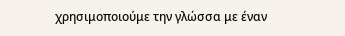χρησιμοποιούμε την γλώσσα με έναν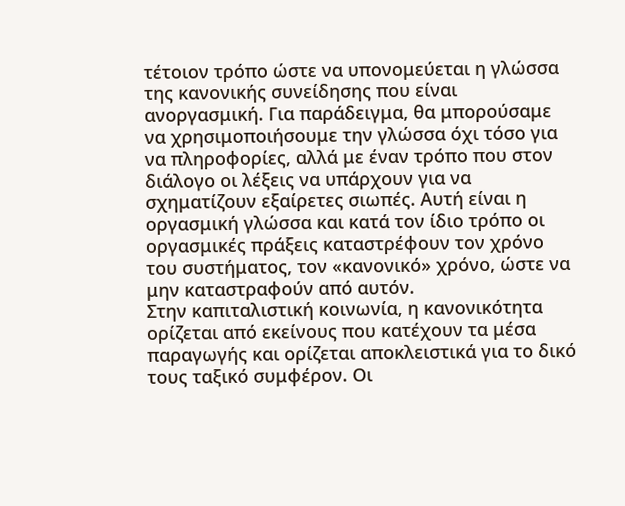τέτοιον τρόπο ώστε να υπονομεύεται η γλώσσα της κανονικής συνείδησης που είναι ανοργασμική. Για παράδειγμα, θα μπορούσαμε να χρησιμοποιήσουμε την γλώσσα όχι τόσο για να πληροφορίες, αλλά με έναν τρόπο που στον διάλογο οι λέξεις να υπάρχουν για να σχηματίζουν εξαίρετες σιωπές. Αυτή είναι η οργασμική γλώσσα και κατά τον ίδιο τρόπο οι οργασμικές πράξεις καταστρέφουν τον χρόνο του συστήματος, τον «κανονικό» χρόνο, ώστε να μην καταστραφούν από αυτόν.
Στην καπιταλιστική κοινωνία, η κανονικότητα ορίζεται από εκείνους που κατέχουν τα μέσα παραγωγής και ορίζεται αποκλειστικά για το δικό τους ταξικό συμφέρον. Οι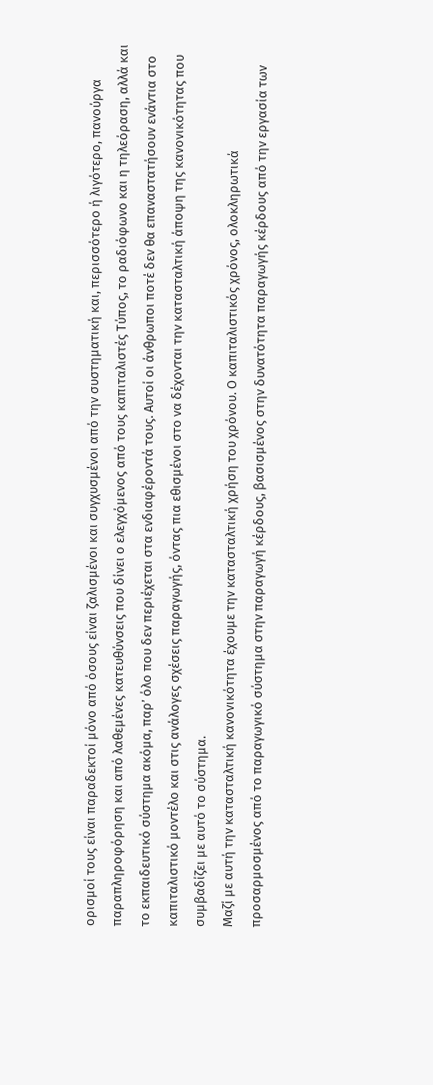ορισμοί τους είναι παραδεκτοί μόνο από όσους είναι ζαλισμένοι και συγχυσμένοι από την συστηματική και, περισσότερο ή λιγότερο, πανούργα παραπληροφόρηση και από λαθεμένες κατευθύνσεις που δίνει ο ελεγχόμενος από τους καπιταλιστές Τύπος, το ραδιόφωνο και η τηλεόραση, αλλά και το εκπαιδευτικό σύστημα ακόμα, παρ’ όλο που δεν περιέχεται στα ενδιαφέροντά τους. Αυτοί οι άνθρωποι ποτέ δεν θα επαναστατήσουν ενάντια στο καπιταλιστικό μοντέλο και στις ανάλογες σχέσεις παραγωγής, όντας πια εθισμένοι στο να δέχονται την κατασταλτική άποψη της κανονικότητας που συμβαδίζει με αυτό το σύστημα.
Μαζί με αυτή την κατασταλτική κανονικότητα έχουμε την κατασταλτική χρήση του χρόνου. Ο καπιταλιστικός χρόνος, ολοκληρωτικά προσαρμοσμένος από το παραγωγικό σύστημα στην παραγωγή κέρδους, βασισμένος στην δυνατότητα παραγωγής κέρδους από την εργασία των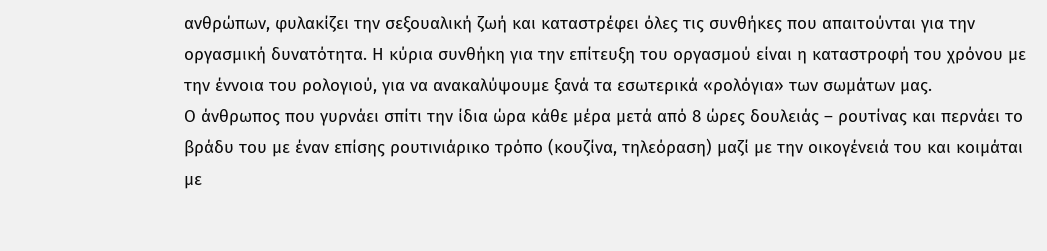ανθρώπων, φυλακίζει την σεξουαλική ζωή και καταστρέφει όλες τις συνθήκες που απαιτούνται για την οργασμική δυνατότητα. Η κύρια συνθήκη για την επίτευξη του οργασμού είναι η καταστροφή του χρόνου με την έννοια του ρολογιού, για να ανακαλύψουμε ξανά τα εσωτερικά «ρολόγια» των σωμάτων μας.
Ο άνθρωπος που γυρνάει σπίτι την ίδια ώρα κάθε μέρα μετά από 8 ώρες δουλειάς – ρουτίνας και περνάει το βράδυ του με έναν επίσης ρουτινιάρικο τρόπο (κουζίνα, τηλεόραση) μαζί με την οικογένειά του και κοιμάται με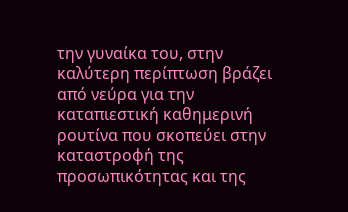την γυναίκα του, στην καλύτερη περίπτωση βράζει από νεύρα για την καταπιεστική καθημερινή ρουτίνα που σκοπεύει στην καταστροφή της προσωπικότητας και της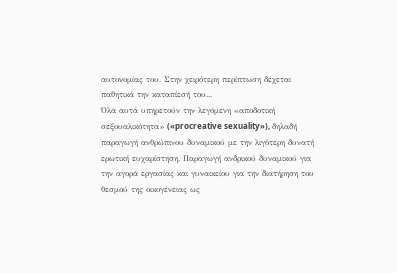αυτονομίας του. Στην χειρότερη περίπτωση δέχεται παθητικά την καταπίεσή του...
Όλα αυτά υπηρετούν την λεγόμενη «αποδοτική σεξουαλικότητα» («procreative sexuality»), δηλαδή παραγωγή ανθρώπινου δυναμικού με την λιγότερη δυνατή ερωτική ευχαρίστηση. Παραγωγή ανδρικού δυναμικού για την αγορά εργασίας και γυναικείου για την διατήρηση του θεσμού της οικογένειας ως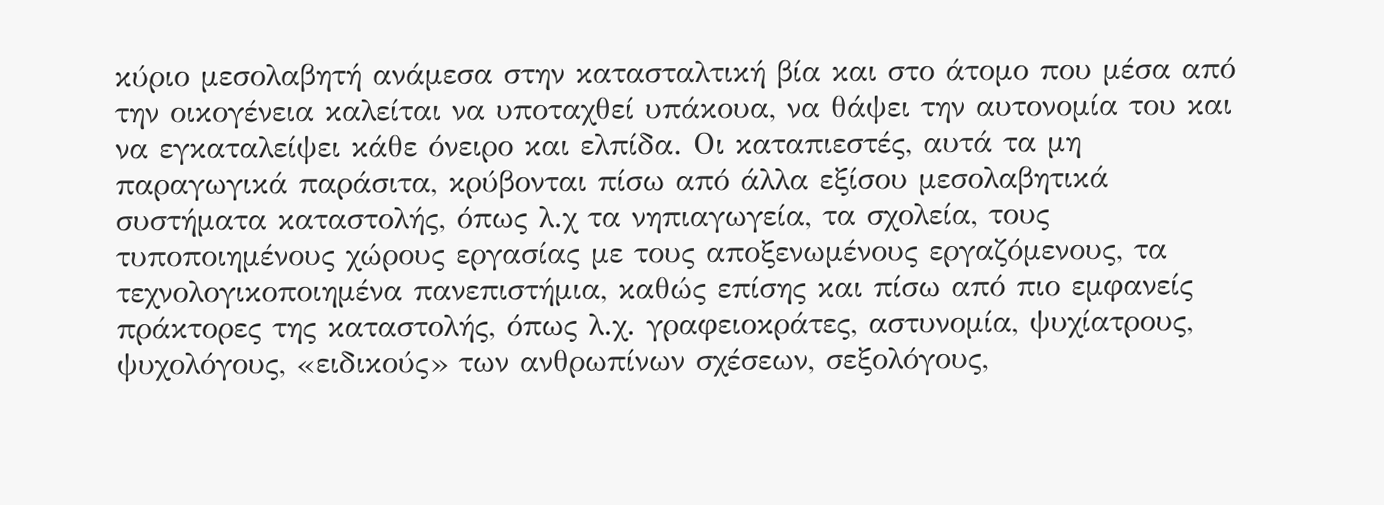κύριο μεσολαβητή ανάμεσα στην κατασταλτική βία και στο άτομο που μέσα από την οικογένεια καλείται να υποταχθεί υπάκουα, να θάψει την αυτονομία του και να εγκαταλείψει κάθε όνειρο και ελπίδα. Οι καταπιεστές, αυτά τα μη παραγωγικά παράσιτα, κρύβονται πίσω από άλλα εξίσου μεσολαβητικά συστήματα καταστολής, όπως λ.χ τα νηπιαγωγεία, τα σχολεία, τους τυποποιημένους χώρους εργασίας με τους αποξενωμένους εργαζόμενους, τα τεχνολογικοποιημένα πανεπιστήμια, καθώς επίσης και πίσω από πιο εμφανείς πράκτορες της καταστολής, όπως λ.χ. γραφειοκράτες, αστυνομία, ψυχίατρους, ψυχολόγους, «ειδικούς» των ανθρωπίνων σχέσεων, σεξολόγους,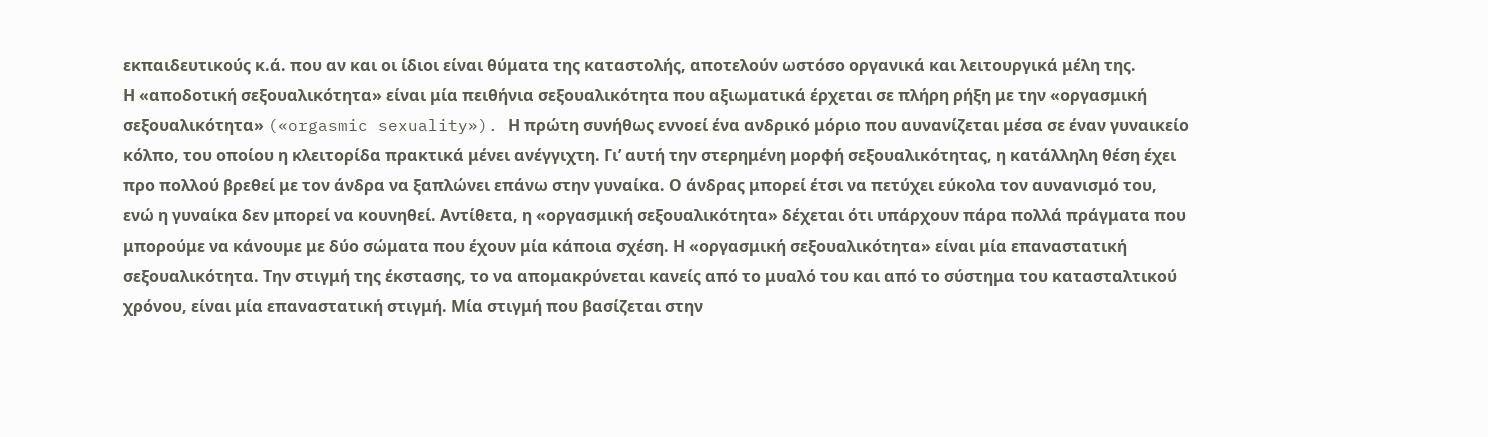εκπαιδευτικούς κ.ά. που αν και οι ίδιοι είναι θύματα της καταστολής, αποτελούν ωστόσο οργανικά και λειτουργικά μέλη της.
Η «αποδοτική σεξουαλικότητα» είναι μία πειθήνια σεξουαλικότητα που αξιωματικά έρχεται σε πλήρη ρήξη με την «οργασμική σεξουαλικότητα» («orgasmic sexuality»). Η πρώτη συνήθως εννοεί ένα ανδρικό μόριο που αυνανίζεται μέσα σε έναν γυναικείο κόλπο, του οποίου η κλειτορίδα πρακτικά μένει ανέγγιχτη. Γι’ αυτή την στερημένη μορφή σεξουαλικότητας, η κατάλληλη θέση έχει προ πολλού βρεθεί με τον άνδρα να ξαπλώνει επάνω στην γυναίκα. Ο άνδρας μπορεί έτσι να πετύχει εύκολα τον αυνανισμό του, ενώ η γυναίκα δεν μπορεί να κουνηθεί. Αντίθετα, η «οργασμική σεξουαλικότητα» δέχεται ότι υπάρχουν πάρα πολλά πράγματα που μπορούμε να κάνουμε με δύο σώματα που έχουν μία κάποια σχέση. Η «οργασμική σεξουαλικότητα» είναι μία επαναστατική σεξουαλικότητα. Την στιγμή της έκστασης, το να απομακρύνεται κανείς από το μυαλό του και από το σύστημα του κατασταλτικού χρόνου, είναι μία επαναστατική στιγμή. Μία στιγμή που βασίζεται στην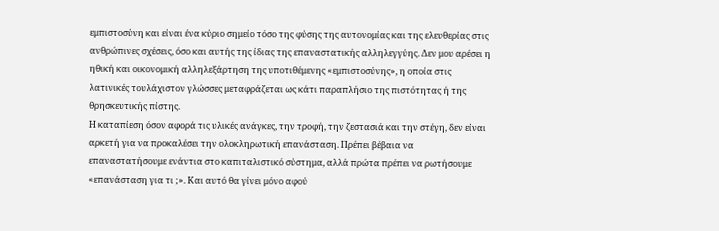εμπιστοσύνη και είναι ένα κύριο σημείο τόσο της φύσης της αυτονομίας και της ελευθερίας στις ανθρώπινες σχέσεις, όσο και αυτής της ίδιας της επαναστατικής αλληλεγγύης. Δεν μου αρέσει η ηθική και οικονομική αλληλεξάρτηση της υποτιθέμενης «εμπιστοσύνης», η οποία στις λατινικές τουλάχιστον γλώσσες μεταφράζεται ως κάτι παραπλήσιο της πιστότητας ή της θρησκευτικής πίστης.
Η καταπίεση όσον αφορά τις υλικές ανάγκες, την τροφή, την ζεστασιά και την στέγη, δεν είναι αρκετή για να προκαλέσει την ολοκληρωτική επανάσταση. Πρέπει βέβαια να επαναστατήσουμε ενάντια στο καπιταλιστικό σύστημα, αλλά πρώτα πρέπει να ρωτήσουμε «επανάσταση για τι ;». Και αυτό θα γίνει μόνο αφού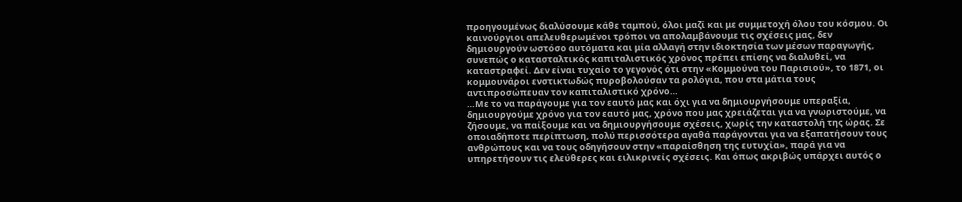προηγουμένως διαλύσουμε κάθε ταμπού, όλοι μαζί και με συμμετοχή όλου του κόσμου. Οι καινούργιοι απελευθερωμένοι τρόποι να απολαμβάνουμε τις σχέσεις μας, δεν δημιουργούν ωστόσο αυτόματα και μία αλλαγή στην ιδιοκτησία των μέσων παραγωγής, συνεπώς ο κατασταλτικός καπιταλιστικός χρόνος πρέπει επίσης να διαλυθεί, να καταστραφεί. Δεν είναι τυχαίο το γεγονός ότι στην «Κομμούνα του Παρισιού», το 1871, οι κομμουνάροι ενστικτωδώς πυροβολούσαν τα ρολόγια, που στα μάτια τους αντιπροσώπευαν τον καπιταλιστικό χρόνο…
…Με το να παράγουμε για τον εαυτό μας και όχι για να δημιουργήσουμε υπεραξία, δημιουργούμε χρόνο για τον εαυτό μας, χρόνο που μας χρειάζεται για να γνωριστούμε, να ζήσουμε, να παίξουμε και να δημιουργήσουμε σχέσεις, χωρίς την καταστολή της ώρας. Σε οποιαδήποτε περίπτωση, πολύ περισσότερα αγαθά παράγονται για να εξαπατήσουν τους ανθρώπους και να τους οδηγήσουν στην «παραίσθηση της ευτυχία», παρά για να υπηρετήσουν τις ελεύθερες και ειλικρινείς σχέσεις. Και όπως ακριβώς υπάρχει αυτός ο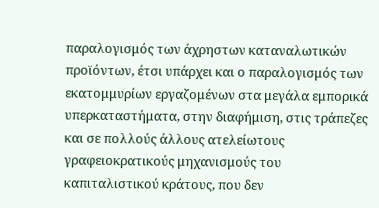παραλογισμός των άχρηστων καταναλωτικών προϊόντων, έτσι υπάρχει και ο παραλογισμός των εκατομμυρίων εργαζομένων στα μεγάλα εμπορικά υπερκαταστήματα, στην διαφήμιση, στις τράπεζες και σε πολλούς άλλους ατελείωτους γραφειοκρατικούς μηχανισμούς του καπιταλιστικού κράτους, που δεν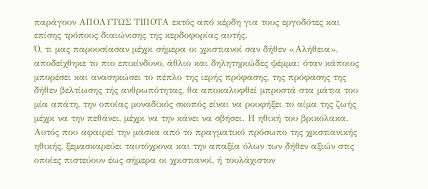παράγουν ΑΠΟΛΥΤΩΣ ΤΙΠΟΤΑ εκτός από κέρδη για τους εργοδότες και επίσης τρόπους διαιώνισης της κερδοφορίας αυτής.
Ό, τι μας παρουσίασαν μέχρι σήμερα οι χριστιανοί σαν δήθεν «Αλήθεια», αποδείχθηκε το πιο επικίνδυνο, άθλιο και δηλητηριώδες ψέμμα: όταν κάποιος μπορέσει και ανασηκώσει το πέπλο της ιερής πρόφασης, της πρόφασης της δήθεν βελτίωσης τής ανθρωπότητας, θα αποκαλυφθεί μπροστά στα μάτια του μία απάτη, την οποίας μοναδικός σκοπός είναι να ρουφήξει το αίμα της ζωής μέχρι να την πεθάνει, μέχρι να την κάνει να σβήσει. Η ηθική του βρικόλακα.
Αυτός που αφαιρεί την μάσκα από το πραγματικό πρόσωπο της χριστιανικής ηθικής, ξεμασκαρεύει ταυτόχρονα και την απαξία όλων των δήθεν αξιών στις οποίες πιστεύουν έως σήμερα οι χριστιανοί, ή τουλάχιστον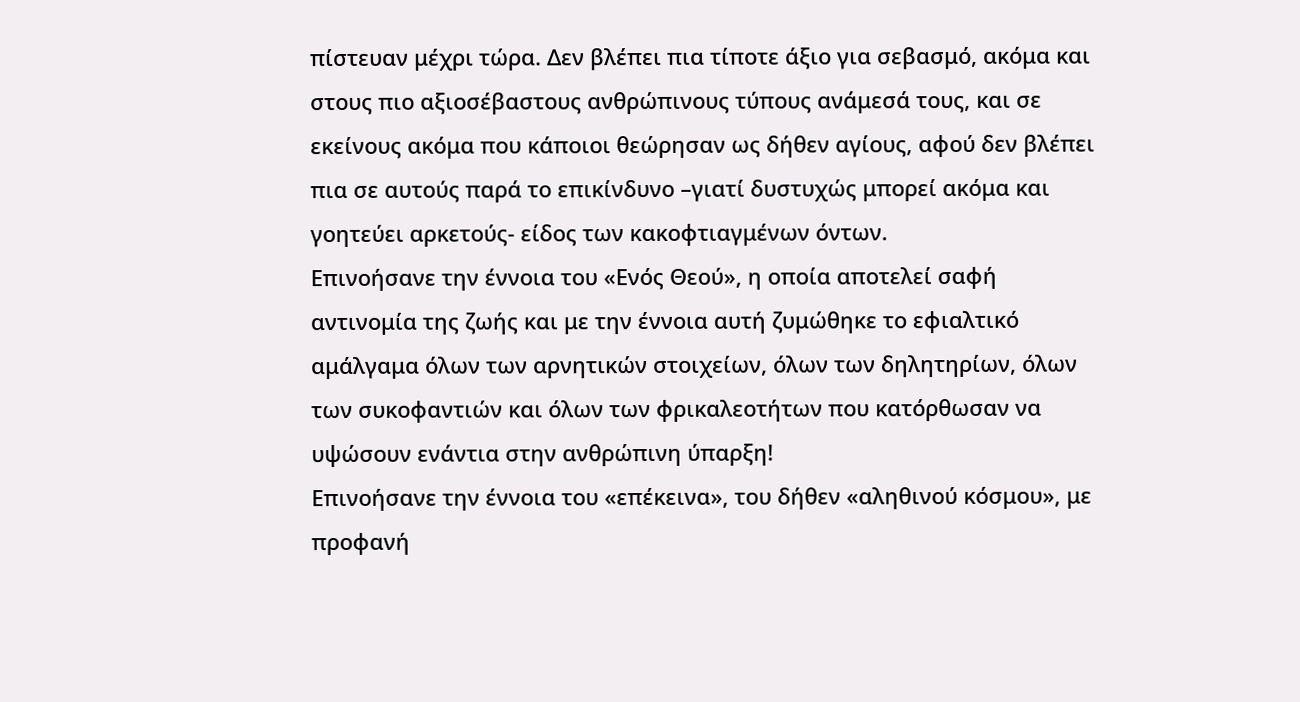πίστευαν μέχρι τώρα. Δεν βλέπει πια τίποτε άξιο για σεβασμό, ακόμα και στους πιο αξιοσέβαστους ανθρώπινους τύπους ανάμεσά τους, και σε εκείνους ακόμα που κάποιοι θεώρησαν ως δήθεν αγίους, αφού δεν βλέπει πια σε αυτούς παρά το επικίνδυνο –γιατί δυστυχώς μπορεί ακόμα και γοητεύει αρκετούς- είδος των κακοφτιαγμένων όντων.
Επινοήσανε την έννοια του «Ενός Θεού», η οποία αποτελεί σαφή αντινομία της ζωής και με την έννοια αυτή ζυμώθηκε το εφιαλτικό αμάλγαμα όλων των αρνητικών στοιχείων, όλων των δηλητηρίων, όλων των συκοφαντιών και όλων των φρικαλεοτήτων που κατόρθωσαν να υψώσουν ενάντια στην ανθρώπινη ύπαρξη!
Επινοήσανε την έννοια του «επέκεινα», του δήθεν «αληθινού κόσμου», με προφανή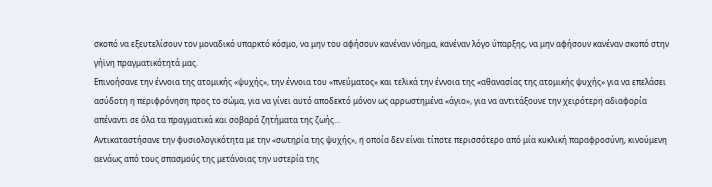σκοπό να εξευτελίσουν τον μοναδικό υπαρκτό κόσμο, να μην του αφήσουν κανέναν νόημα, κανέναν λόγο ύπαρξης, να μην αφήσουν κανέναν σκοπό στην γήϊνη πραγματικότητά μας.
Επινοήσανε την έννοια της ατομικής «ψυχής», την έννοια του «πνεύματος» και τελικά την έννοια της «αθανασίας της ατομικής ψυχής» για να επελάσει ασύδοτη η περιφρόνηση προς το σώμα, για να γίνει αυτό αποδεκτό μόνον ως αρρωστημένα «άγιο», για να αντιτάξουνε την χειρότερη αδιαφορία απέναντι σε όλα τα πραγματικά και σοβαρά ζητήματα της ζωής…
Αντικαταστήσανε την φυσιολογικότητα με την «σωτηρία της ψυχής», η οποία δεν είναι τίποτε περισσότερο από μία κυκλική παραφροσύνη, κινούμενη αενάως από τους σπασμούς της μετάνοιας την υστερία της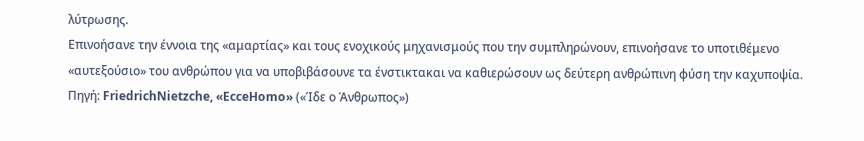λύτρωσης.
Επινοήσανε την έννοια της «αμαρτίας» και τους ενοχικούς μηχανισμούς που την συμπληρώνουν, επινοήσανε το υποτιθέμενο «αυτεξούσιο» του ανθρώπου για να υποβιβάσουνε τα ένστικτακαι να καθιερώσουν ως δεύτερη ανθρώπινη φύση την καχυποψία.
Πηγή: FriedrichNietzche, «EcceHomo» («Ίδε ο Άνθρωπος»)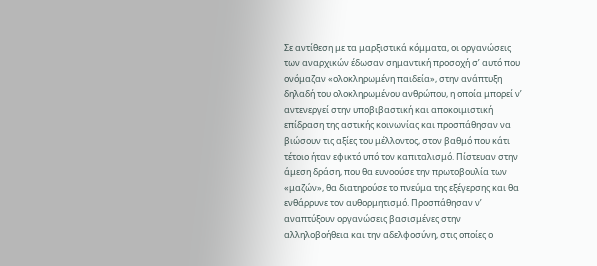Σε αντίθεση με τα μαρξιστικά κόμματα, οι οργανώσεις των αναρχικών έδωσαν σημαντική προσοχή σ’ αυτό που ονόμαζαν «ολοκληρωμένη παιδεία», στην ανάπτυξη δηλαδή του ολοκληρωμένου ανθρώπου, η οποία μπορεί ν’ αντενεργεί στην υποβιβαστική και αποκοιμιστική επίδραση της αστικής κοινωνίας και προσπάθησαν να βιώσουν τις αξίες του μέλλοντος, στον βαθμό που κάτι τέτοιο ήταν εφικτό υπό τον καπιταλισμό. Πίστευαν στην άμεση δράση, που θα ευνοούσε την πρωτοβουλία των «μαζών», θα διατηρούσε το πνεύμα της εξέγερσης και θα ενθάρρυνε τον αυθορμητισμό. Προσπάθησαν ν’ αναπτύξουν οργανώσεις βασισμένες στην αλληλοβοήθεια και την αδελφοσύνη, στις οποίες ο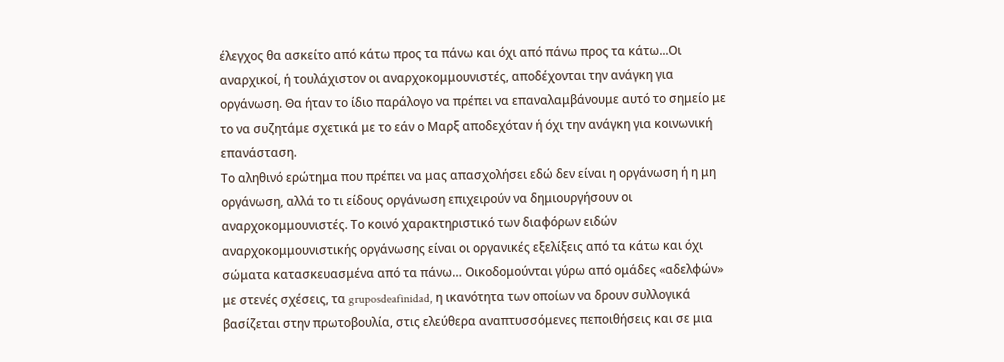έλεγχος θα ασκείτο από κάτω προς τα πάνω και όχι από πάνω προς τα κάτω...Οι αναρχικοί, ή τουλάχιστον οι αναρχοκομμουνιστές, αποδέχονται την ανάγκη για οργάνωση. Θα ήταν το ίδιο παράλογο να πρέπει να επαναλαμβάνουμε αυτό το σημείο με το να συζητάμε σχετικά με το εάν ο Μαρξ αποδεχόταν ή όχι την ανάγκη για κοινωνική επανάσταση.
Το αληθινό ερώτημα που πρέπει να μας απασχολήσει εδώ δεν είναι η οργάνωση ή η μη οργάνωση, αλλά το τι είδους οργάνωση επιχειρούν να δημιουργήσουν οι αναρχοκομμουνιστές. Το κοινό χαρακτηριστικό των διαφόρων ειδών αναρχοκομμουνιστικής οργάνωσης είναι οι οργανικές εξελίξεις από τα κάτω και όχι σώματα κατασκευασμένα από τα πάνω… Οικοδομούνται γύρω από ομάδες «αδελφών» με στενές σχέσεις, τα gruposdeafinidad, η ικανότητα των οποίων να δρουν συλλογικά βασίζεται στην πρωτοβουλία, στις ελεύθερα αναπτυσσόμενες πεποιθήσεις και σε μια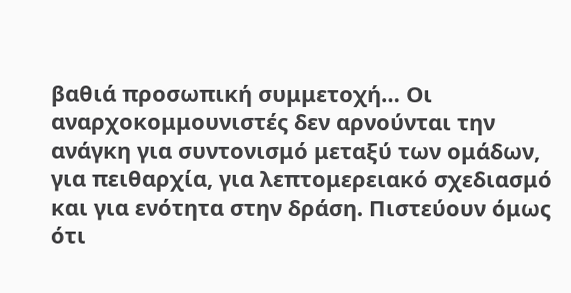βαθιά προσωπική συμμετοχή… Οι αναρχοκομμουνιστές δεν αρνούνται την ανάγκη για συντονισμό μεταξύ των ομάδων, για πειθαρχία, για λεπτομερειακό σχεδιασμό και για ενότητα στην δράση. Πιστεύουν όμως ότι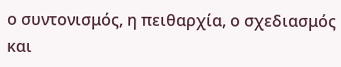ο συντονισμός, η πειθαρχία, ο σχεδιασμός και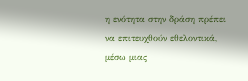η ενότητα στην δράση πρέπει να επιτευχθούν εθελοντικά, μέσω μιας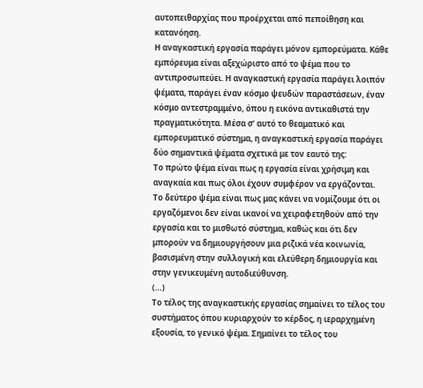αυτοπειθαρχίας που προέρχεται από πεποίθηση και κατανόηση.
Η αναγκαστική εργασία παράγει μόνον εμπορεύματα. Κάθε εμπόρευμα είναι αξεχώριστο από το ψέμα που το αντιπροσωπεύει. Η αναγκαστική εργασία παράγει λοιπόν ψέματα, παράγει έναν κόσμο ψευδών παραστάσεων, έναν κόσμο αντεστραμμένο, όπου η εικόνα αντικαθιστά την πραγματικότητα. Μέσα σ’ αυτό το θεαματικό και εμπορευματικό σύστημα, η αναγκαστική εργασία παράγει δύο σημαντικά ψέματα σχετικά με τον εαυτό της:
Το πρώτο ψέμα είναι πως η εργασία είναι χρήσιμη και αναγκαία και πως όλοι έχουν συμφέρον να εργάζονται.
Το δεύτερο ψέμα είναι πως μας κάνει να νομίζουμε ότι οι εργαζόμενοι δεν είναι ικανοί να χειραφετηθούν από την εργασία και το μισθωτό σύστημα, καθώς και ότι δεν μπορούν να δημιουργήσουν μια ριζικά νέα κοινωνία, βασισμένη στην συλλογική και ελεύθερη δημιουργία και στην γενικευμένη αυτοδιεύθυνση.
(…)
Το τέλος της αναγκαστικής εργασίας σημαίνει το τέλος του συστήματος όπου κυριαρχούν το κέρδος, η ιεραρχημένη εξουσία, το γενικό ψέμα. Σημαίνει το τέλος του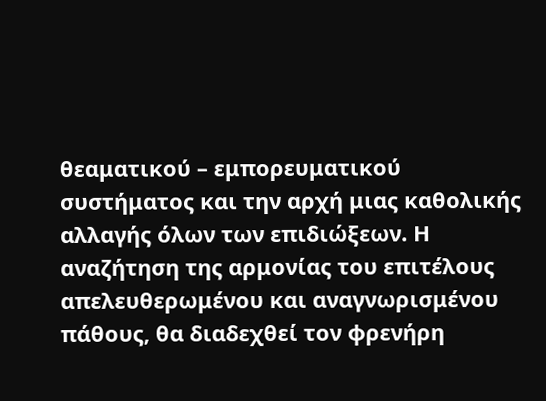θεαματικού – εμπορευματικού συστήματος και την αρχή μιας καθολικής αλλαγής όλων των επιδιώξεων. Η αναζήτηση της αρμονίας του επιτέλους απελευθερωμένου και αναγνωρισμένου πάθους, θα διαδεχθεί τον φρενήρη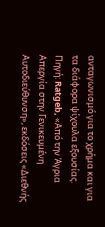ανταγωνισμό για το χρήμα και για τα διάφορα ψίχουλα εξουσίας.
Πηγή: Ratgeb, «Από την Άγρια Απεργία στην Γενικευμένη Αυτοδιεύθυνση», εκδόσεις «Διεθνής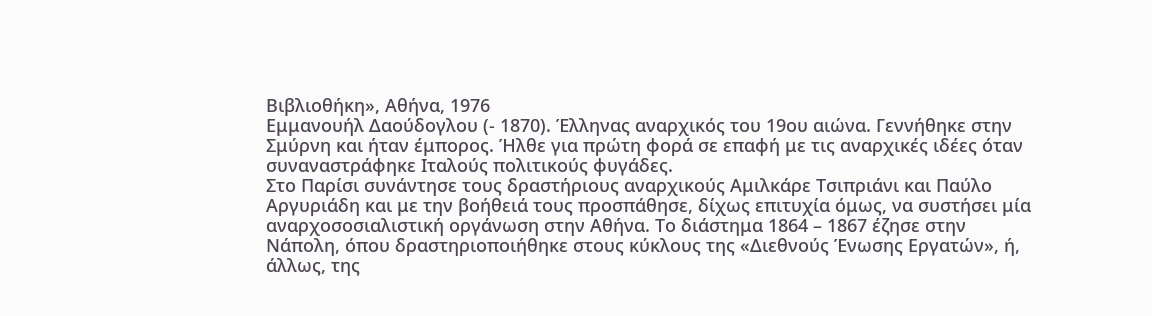Βιβλιοθήκη», Αθήνα, 1976
Εμμανουήλ Δαούδογλου (- 1870). Έλληνας αναρχικός του 19ου αιώνα. Γεννήθηκε στην Σμύρνη και ήταν έμπορος. Ήλθε για πρώτη φορά σε επαφή με τις αναρχικές ιδέες όταν συναναστράφηκε Ιταλούς πολιτικούς φυγάδες.
Στο Παρίσι συνάντησε τους δραστήριους αναρχικούς Αμιλκάρε Τσιπριάνι και Παύλο Αργυριάδη και με την βοήθειά τους προσπάθησε, δίχως επιτυχία όμως, να συστήσει μία αναρχοσοσιαλιστική οργάνωση στην Αθήνα. Το διάστημα 1864 – 1867 έζησε στην Νάπολη, όπου δραστηριοποιήθηκε στους κύκλους της «Διεθνούς Ένωσης Εργατών», ή, άλλως, της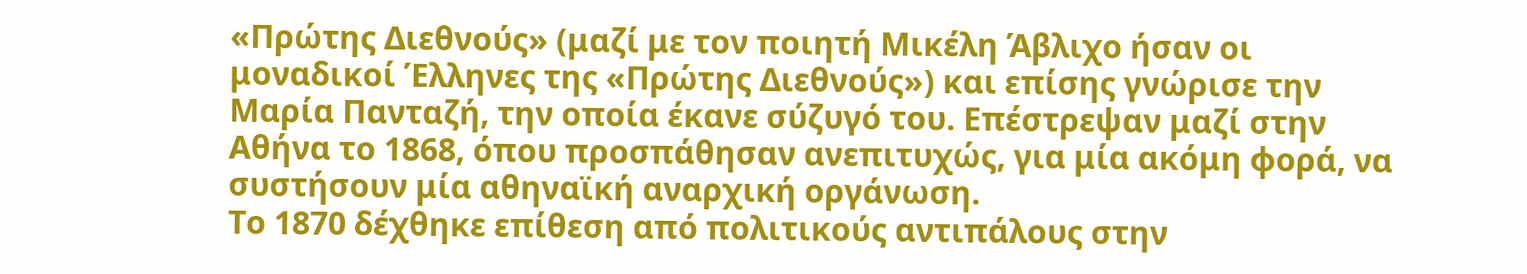«Πρώτης Διεθνούς» (μαζί με τον ποιητή Mικέλη Άβλιχο ήσαν οι μοναδικοί Έλληνες της «Πρώτης Διεθνούς») και επίσης γνώρισε την Μαρία Πανταζή, την οποία έκανε σύζυγό του. Επέστρεψαν μαζί στην Αθήνα το 1868, όπου προσπάθησαν ανεπιτυχώς, για μία ακόμη φορά, να συστήσουν μία αθηναϊκή αναρχική οργάνωση.
Tο 1870 δέχθηκε επίθεση από πολιτικούς αντιπάλους στην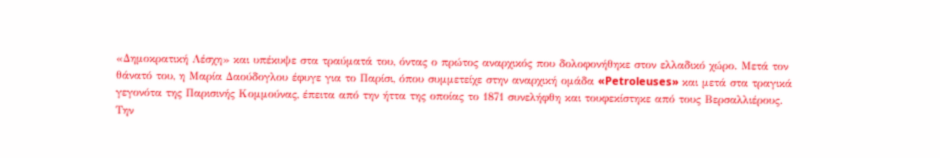«Δημοκρατική Λέσχη» και υπέκυψε στα τραύματά του, όντας ο πρώτος αναρχικός που δολοφονήθηκε στον ελλαδικό χώρο. Μετά τον θάνατό του, η Mαρία Δαούδογλου έφυγε για το Παρίσι, όπου συμμετείχε στην αναρχική ομάδα «Petroleuses» και μετά στα τραγικά γεγονότα της Παρισινής Kομμούνας, έπειτα από την ήττα της οποίας το 1871 συνελήφθη και τουφεκίστηκε από τους Bερσαλλιέρους.
Την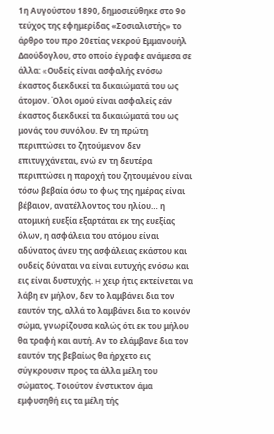1η Αυγούστου 1890, δημοσιεύθηκε στο 9ο τεύχος της εφημερίδας «Σοσιαλιστής» το άρθρο του προ 20ετίας νεκρού Εμμανουήλ Δαούδογλου, στο οποίο έγραφε ανάμεσα σε άλλα: «Oυδείς είναι ασφαλής ενόσω έκαστος διεκδικεί τα δικαιώματά του ως άτομον. Όλοι ομού είναι ασφαλείς εάν έκαστος διεκδικεί τα δικαιώματά του ως μονάς του συνόλου. Eν τη πρώτη περιπτώσει το ζητούμενον δεν επιτυγχάνεται, ενώ εν τη δευτέρα περιπτώσει η παροχή του ζητουμένου είναι τόσω βεβαία όσω το φως της ημέρας είναι βέβαιον, ανατέλλοντος του ηλίου… η ατομική ευεξία εξαρτάται εκ της ευεξίας όλων, η ασφάλεια του ατόμου είναι αδύνατος άνευ της ασφάλειας εκάστου και ουδείς δύναται να είναι ευτυχής ενόσω και εις είναι δυστυχής. H χειρ ήτις εκτείνεται να λάβη εν μήλον, δεν το λαμβάνει δια τον εαυτόν της, αλλά το λαμβάνει δια το κοινόν σώμα, γνωρίζουσα καλώς ότι εκ του μήλου θα τραφή και αυτή. Aν το ελάμβανε δια τον εαυτόν της βεβαίως θα ήρχετο εις σύγκρουσιν προς τα άλλα μέλη του σώματος. Tοιούτον ένστικτον άμα εμφυσηθή εις τα μέλη τής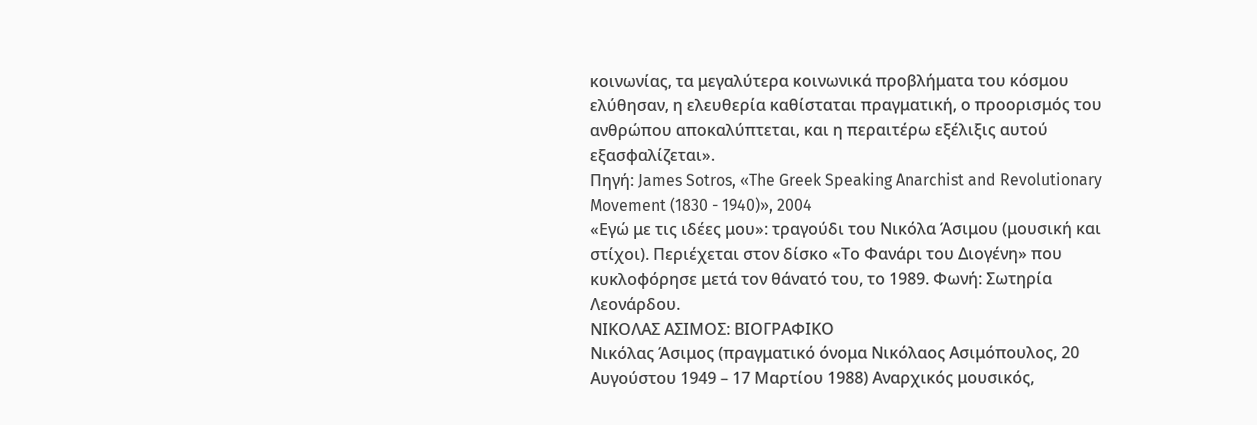κοινωνίας, τα μεγαλύτερα κοινωνικά προβλήματα του κόσμου ελύθησαν, η ελευθερία καθίσταται πραγματική, ο προορισμός του ανθρώπου αποκαλύπτεται, και η περαιτέρω εξέλιξις αυτού εξασφαλίζεται».
Πηγή: James Sotros, «The Greek Speaking Anarchist and Revolutionary Movement (1830 - 1940)», 2004
«Εγώ με τις ιδέες μου»: τραγούδι του Νικόλα Άσιμου (μουσική και στίχοι). Περιέχεται στον δίσκο «Το Φανάρι του Διογένη» που κυκλοφόρησε μετά τον θάνατό του, το 1989. Φωνή: Σωτηρία Λεονάρδου.
ΝΙΚΟΛΑΣ ΑΣΙΜΟΣ: ΒΙΟΓΡΑΦΙΚΟ
Νικόλας Άσιμος (πραγματικό όνομα Νικόλαος Ασιμόπουλος, 20 Αυγούστου 1949 – 17 Μαρτίου 1988) Αναρχικός μουσικός,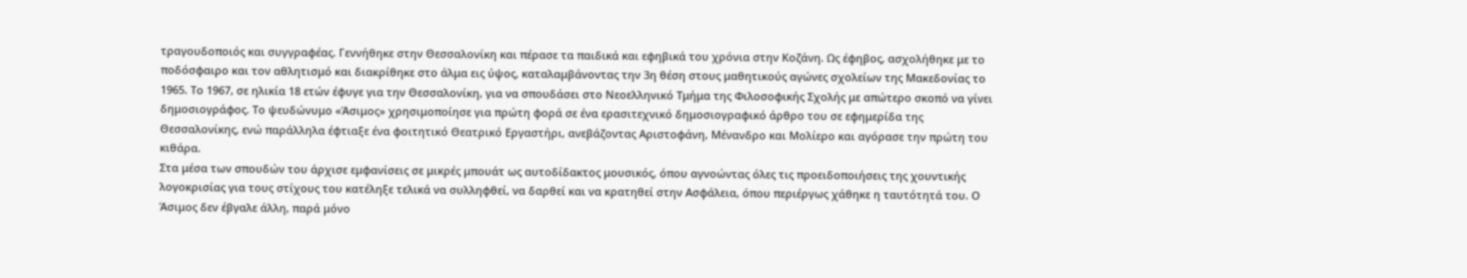τραγουδοποιός και συγγραφέας. Γεννήθηκε στην Θεσσαλονίκη και πέρασε τα παιδικά και εφηβικά του χρόνια στην Κοζάνη. Ως έφηβος, ασχολήθηκε με το ποδόσφαιρο και τον αθλητισμό και διακρίθηκε στο άλμα εις ύψος, καταλαμβάνοντας την 3η θέση στους μαθητικούς αγώνες σχολείων της Μακεδονίας το 1965. Το 1967, σε ηλικία 18 ετών έφυγε για την Θεσσαλονίκη, για να σπουδάσει στο Νεοελληνικό Τμήμα της Φιλοσοφικής Σχολής με απώτερο σκοπό να γίνει δημοσιογράφος. Το ψευδώνυμο «Άσιμος» χρησιμοποίησε για πρώτη φορά σε ένα ερασιτεχνικό δημοσιογραφικό άρθρο του σε εφημερίδα της Θεσσαλονίκης, ενώ παράλληλα έφτιαξε ένα φοιτητικό Θεατρικό Εργαστήρι, ανεβάζοντας Αριστοφάνη, Μένανδρο και Μολίερο και αγόρασε την πρώτη του κιθάρα.
Στα μέσα των σπουδών του άρχισε εμφανίσεις σε μικρές μπουάτ ως αυτοδίδακτος μουσικός, όπου αγνοώντας όλες τις προειδοποιήσεις της χουντικής λογοκρισίας για τους στίχους του κατέληξε τελικά να συλληφθεί, να δαρθεί και να κρατηθεί στην Ασφάλεια, όπου περιέργως χάθηκε η ταυτότητά του. Ο Άσιμος δεν έβγαλε άλλη, παρά μόνο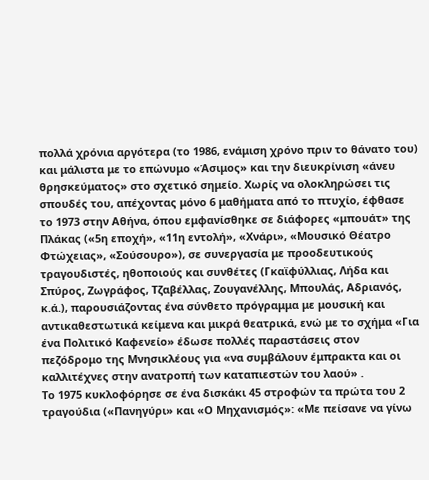πολλά χρόνια αργότερα (το 1986, ενάμιση χρόνο πριν το θάνατο του) και μάλιστα με το επώνυμο «Άσιμος» και την διευκρίνιση «άνευ θρησκεύματος» στο σχετικό σημείο. Χωρίς να ολοκληρώσει τις σπουδές του, απέχοντας μόνο 6 μαθήματα από το πτυχίο, έφθασε το 1973 στην Αθήνα, όπου εμφανίσθηκε σε διάφορες «μπουάτ» της Πλάκας («5η εποχή», «11η εντολή», «Χνάρι», «Μουσικό Θέατρο Φτώχειας», «Σούσουρο»), σε συνεργασία με προοδευτικούς τραγουδιστές, ηθοποιούς και συνθέτες (Γκαϊφύλλιας, Λήδα και Σπύρος, Ζωγράφος, Τζαβέλλας, Ζουγανέλλης, Μπουλάς, Αδριανός, κ.ά.), παρουσιάζοντας ένα σύνθετο πρόγραμμα με μουσική και αντικαθεστωτικά κείμενα και μικρά θεατρικά, ενώ με το σχήμα «Για ένα Πολιτικό Καφενείο» έδωσε πολλές παραστάσεις στον πεζόδρομο της Μνησικλέους για «να συμβάλουν έμπρακτα και οι καλλιτέχνες στην ανατροπή των καταπιεστών του λαού» .
Το 1975 κυκλοφόρησε σε ένα δισκάκι 45 στροφών τα πρώτα του 2 τραγούδια («Πανηγύρι» και «Ο Μηχανισμός»: «Με πείσανε να γίνω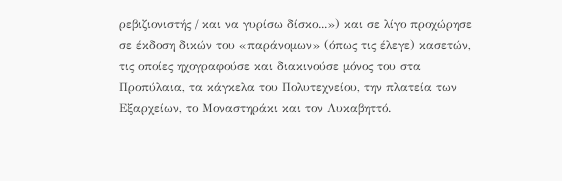ρεβιζιονιστής / και να γυρίσω δίσκο...») και σε λίγο προχώρησε σε έκδοση δικών του «παράνομων» (όπως τις έλεγε) κασετών, τις οποίες ηχογραφούσε και διακινούσε μόνος του στα Προπύλαια, τα κάγκελα του Πολυτεχνείου, την πλατεία των Εξαρχείων, το Μοναστηράκι και τον Λυκαβηττό.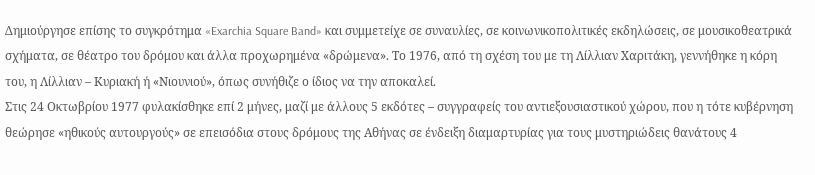Δημιούργησε επίσης το συγκρότημα «Exarchia Square Band» και συμμετείχε σε συναυλίες, σε κοινωνικοπολιτικές εκδηλώσεις, σε μουσικοθεατρικά σχήματα, σε θέατρο του δρόμου και άλλα προχωρημένα «δρώμενα». Το 1976, από τη σχέση του με τη Λίλλιαν Χαριτάκη, γεννήθηκε η κόρη του, η Λίλλιαν – Κυριακή ή «Νιουνιού», όπως συνήθιζε ο ίδιος να την αποκαλεί.
Στις 24 Οκτωβρίου 1977 φυλακίσθηκε επί 2 μήνες, μαζί με άλλους 5 εκδότες – συγγραφείς του αντιεξουσιαστικού χώρου, που η τότε κυβέρνηση θεώρησε «ηθικούς αυτουργούς» σε επεισόδια στους δρόμους της Αθήνας σε ένδειξη διαμαρτυρίας για τους μυστηριώδεις θανάτους 4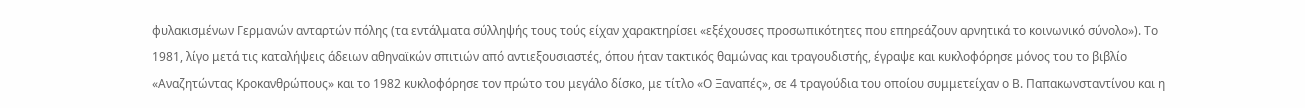φυλακισμένων Γερμανών ανταρτών πόλης (τα εντάλματα σύλληψής τους τούς είχαν χαρακτηρίσει «εξέχουσες προσωπικότητες που επηρεάζουν αρνητικά το κοινωνικό σύνολο»). Το 1981, λίγο μετά τις καταλήψεις άδειων αθηναϊκών σπιτιών από αντιεξουσιαστές, όπου ήταν τακτικός θαμώνας και τραγουδιστής, έγραψε και κυκλοφόρησε μόνος του το βιβλίο «Αναζητώντας Κροκανθρώπους» και το 1982 κυκλοφόρησε τον πρώτο του μεγάλο δίσκο, με τίτλο «Ο Ξαναπές», σε 4 τραγούδια του οποίου συμμετείχαν ο Β. Παπακωνσταντίνου και η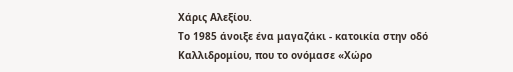Χάρις Αλεξίου.
Το 1985 άνοιξε ένα μαγαζάκι - κατοικία στην οδό Καλλιδρομίου, που το ονόμασε «Χώρο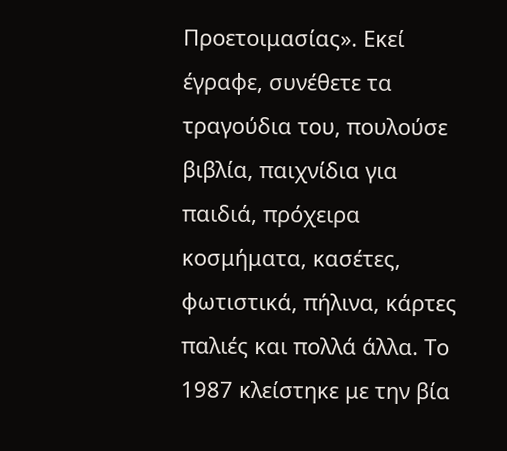Προετοιμασίας». Εκεί έγραφε, συνέθετε τα τραγούδια του, πουλούσε βιβλία, παιχνίδια για παιδιά, πρόχειρα κοσμήματα, κασέτες, φωτιστικά, πήλινα, κάρτες παλιές και πολλά άλλα. Το 1987 κλείστηκε με την βία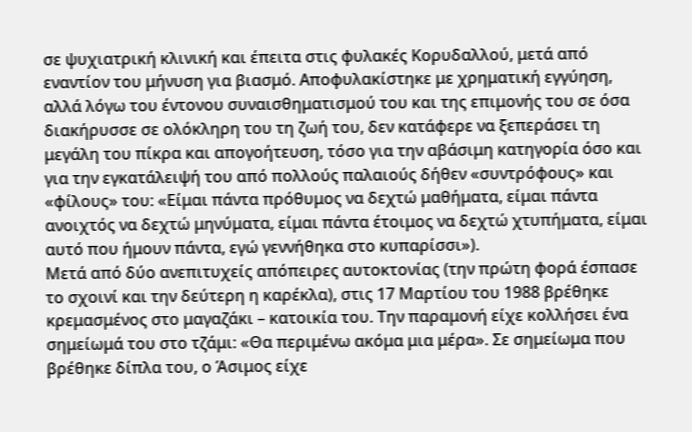σε ψυχιατρική κλινική και έπειτα στις φυλακές Κορυδαλλού, μετά από εναντίον του μήνυση για βιασμό. Αποφυλακίστηκε με χρηματική εγγύηση, αλλά λόγω του έντονου συναισθηματισμού του και της επιμονής του σε όσα διακήρυσσε σε ολόκληρη του τη ζωή του, δεν κατάφερε να ξεπεράσει τη μεγάλη του πίκρα και απογοήτευση, τόσο για την αβάσιμη κατηγορία όσο και για την εγκατάλειψή του από πολλούς παλαιούς δήθεν «συντρόφους» και «φίλους» του: «Είμαι πάντα πρόθυμος να δεχτώ μαθήματα, είμαι πάντα ανοιχτός να δεχτώ μηνύματα, είμαι πάντα έτοιμος να δεχτώ χτυπήματα, είμαι αυτό που ήμουν πάντα, εγώ γεννήθηκα στο κυπαρίσσι»).
Μετά από δύο ανεπιτυχείς απόπειρες αυτοκτονίας (την πρώτη φορά έσπασε το σχοινί και την δεύτερη η καρέκλα), στις 17 Μαρτίου του 1988 βρέθηκε κρεμασμένος στο μαγαζάκι – κατοικία του. Την παραμονή είχε κολλήσει ένα σημείωμά του στο τζάμι: «Θα περιμένω ακόμα μια μέρα». Σε σημείωμα που βρέθηκε δίπλα του, ο Άσιμος είχε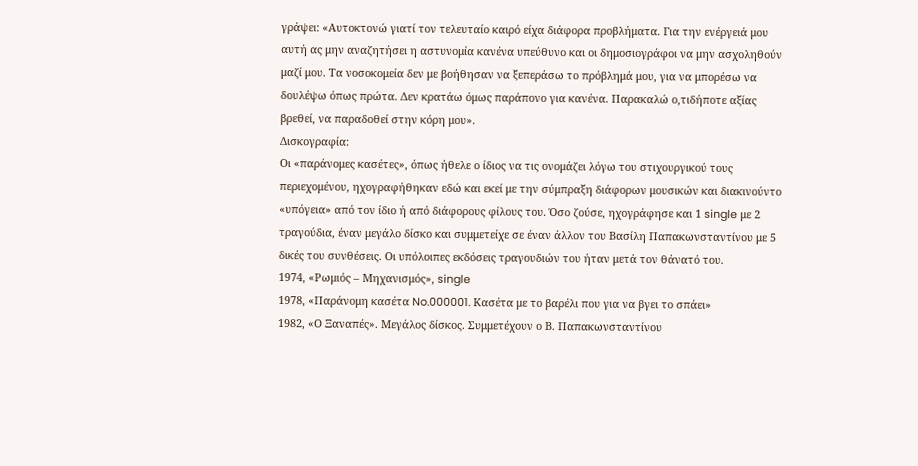γράψει: «Αυτοκτονώ γιατί τον τελευταίο καιρό είχα διάφορα προβλήματα. Για την ενέργειά μου αυτή ας μην αναζητήσει η αστυνομία κανένα υπεύθυνο και οι δημοσιογράφοι να μην ασχοληθούν μαζί μου. Τα νοσοκομεία δεν με βοήθησαν να ξεπεράσω το πρόβλημά μου, για να μπορέσω να δουλέψω όπως πρώτα. Δεν κρατάω όμως παράπονο για κανένα. Παρακαλώ ο,τιδήποτε αξίας βρεθεί, να παραδοθεί στην κόρη μου».
Δισκογραφία:
Οι «παράνομες κασέτες», όπως ήθελε ο ίδιος να τις ονομάζει λόγω του στιχουργικού τους περιεχομένου, ηχογραφήθηκαν εδώ και εκεί με την σύμπραξη διάφορων μουσικών και διακινούντο «υπόγεια» από τον ίδιο ή από διάφορους φίλους του. Όσο ζούσε, ηχογράφησε και 1 single με 2 τραγούδια, έναν μεγάλο δίσκο και συμμετείχε σε έναν άλλον του Βασίλη Παπακωνσταντίνου με 5 δικές του συνθέσεις. Οι υπόλοιπες εκδόσεις τραγουδιών του ήταν μετά τον θάνατό του.
1974, «Ρωμιός – Μηχανισμός», single
1978, «Παράνομη κασέτα No.000001. Kασέτα με το βαρέλι που για να βγει το σπάει»
1982, «Ο Ξαναπές». Μεγάλος δίσκος. Συμμετέχουν ο Β. Παπακωνσταντίνου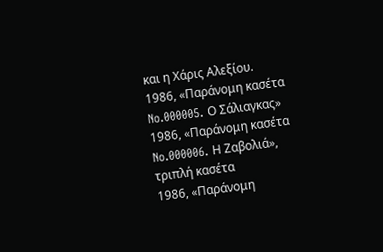και η Χάρις Αλεξίου.
1986, «Παράνομη κασέτα No.000005. Ο Σάλιαγκας»
1986, «Παράνομη κασέτα No.000006. Η Ζαβολιά», τριπλή κασέτα
1986, «Παράνομη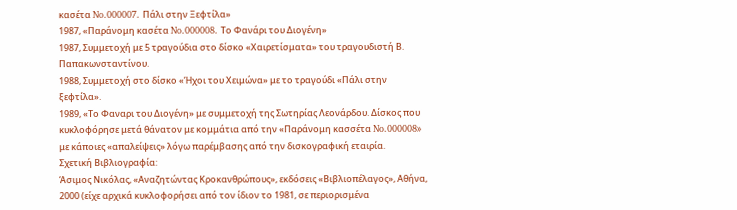κασέτα No.000007. Πάλι στην Ξεφτίλα»
1987, «Παράνομη κασέτα No.000008. Το Φανάρι του Διογένη»
1987, Συμμετοχή με 5 τραγούδια στο δίσκο «Χαιρετίσματα» του τραγουδιστή Β. Παπακωνσταντίνου.
1988, Συμμετοχή στο δίσκο «Ήχοι του Χειμώνα» με το τραγούδι «Πάλι στην ξεφτίλα».
1989, «Το Φαναρι του Διογένη» με συμμετοχή της Σωτηρίας Λεονάρδου. Δίσκος που κυκλοφόρησε μετά θάνατον με κομμάτια από την «Παράνομη κασσέτα No.000008» με κάποιες «απαλείψεις» λόγω παρέμβασης από την δισκογραφική εταιρία.
Σχετική Βιβλιογραφία:
Άσιμος Νικόλας, «Αναζητώντας Κροκανθρώπους», εκδόσεις «Βιβλιοπέλαγος», Αθήνα, 2000 (είχε αρχικά κυκλοφορήσει από τον ίδιον το 1981, σε περιορισμένα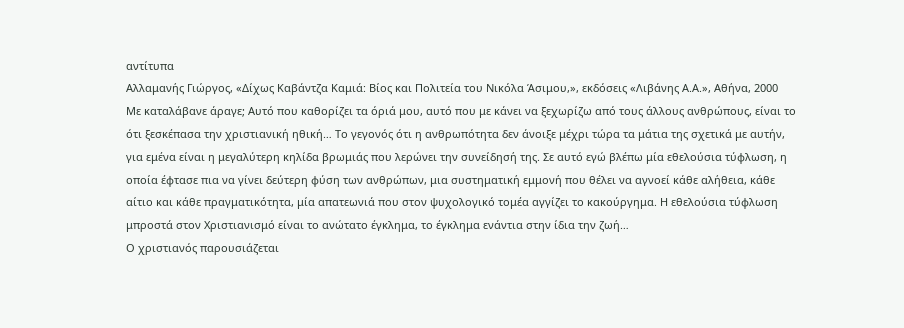αντίτυπα
Αλλαμανής Γιώργος, «Δίχως Καβάντζα Καμιά: Βίος και Πολιτεία του Νικόλα Άσιμου,», εκδόσεις «Λιβάνης Α.Α.», Αθήνα, 2000
Με καταλάβανε άραγε; Αυτό που καθορίζει τα όριά μου, αυτό που με κάνει να ξεχωρίζω από τους άλλους ανθρώπους, είναι το ότι ξεσκέπασα την χριστιανική ηθική… Το γεγονός ότι η ανθρωπότητα δεν άνοιξε μέχρι τώρα τα μάτια της σχετικά με αυτήν, για εμένα είναι η μεγαλύτερη κηλίδα βρωμιάς που λερώνει την συνείδησή της. Σε αυτό εγώ βλέπω μία εθελούσια τύφλωση, η οποία έφτασε πια να γίνει δεύτερη φύση των ανθρώπων, μια συστηματική εμμονή που θέλει να αγνοεί κάθε αλήθεια, κάθε αίτιο και κάθε πραγματικότητα, μία απατεωνιά που στον ψυχολογικό τομέα αγγίζει το κακούργημα. Η εθελούσια τύφλωση μπροστά στον Χριστιανισμό είναι το ανώτατο έγκλημα, το έγκλημα ενάντια στην ίδια την ζωή…
Ο χριστιανός παρουσιάζεται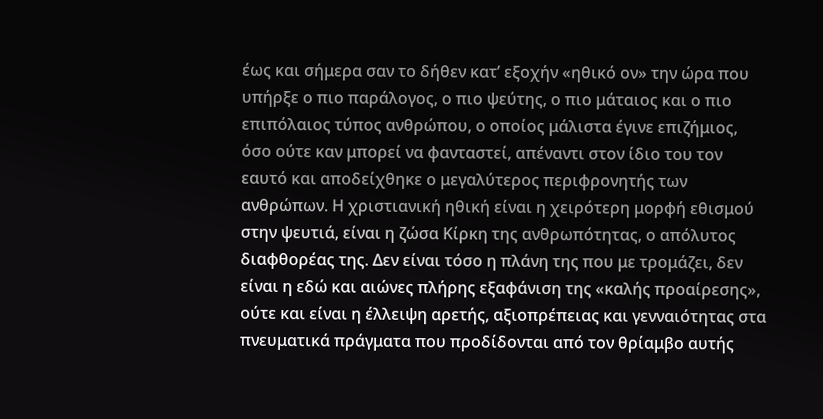έως και σήμερα σαν το δήθεν κατ’ εξοχήν «ηθικό ον» την ώρα που υπήρξε ο πιο παράλογος, ο πιο ψεύτης, ο πιο μάταιος και ο πιο επιπόλαιος τύπος ανθρώπου, ο οποίος μάλιστα έγινε επιζήμιος, όσο ούτε καν μπορεί να φανταστεί, απέναντι στον ίδιο του τον εαυτό και αποδείχθηκε ο μεγαλύτερος περιφρονητής των ανθρώπων. Η χριστιανική ηθική είναι η χειρότερη μορφή εθισμού στην ψευτιά, είναι η ζώσα Κίρκη της ανθρωπότητας, ο απόλυτος διαφθορέας της. Δεν είναι τόσο η πλάνη της που με τρομάζει, δεν είναι η εδώ και αιώνες πλήρης εξαφάνιση της «καλής προαίρεσης», ούτε και είναι η έλλειψη αρετής, αξιοπρέπειας και γενναιότητας στα πνευματικά πράγματα που προδίδονται από τον θρίαμβο αυτής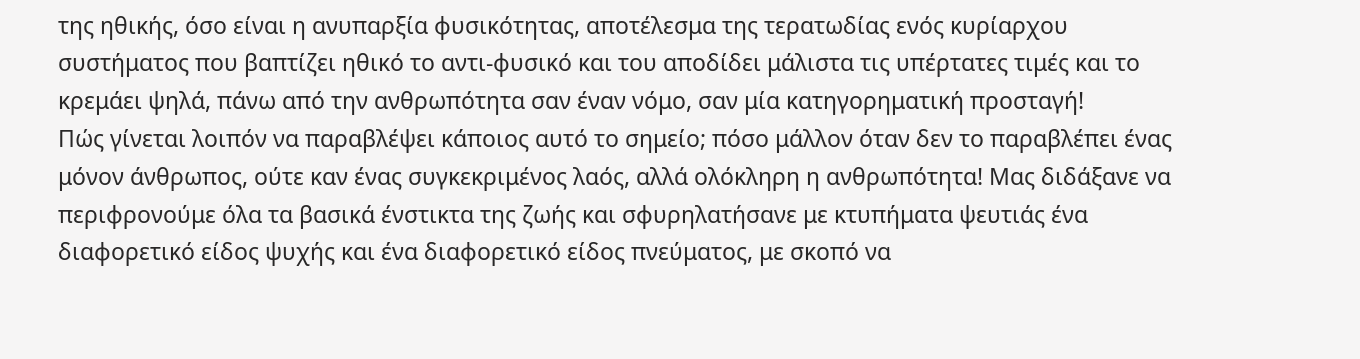της ηθικής, όσο είναι η ανυπαρξία φυσικότητας, αποτέλεσμα της τερατωδίας ενός κυρίαρχου συστήματος που βαπτίζει ηθικό το αντι-φυσικό και του αποδίδει μάλιστα τις υπέρτατες τιμές και το κρεμάει ψηλά, πάνω από την ανθρωπότητα σαν έναν νόμο, σαν μία κατηγορηματική προσταγή!
Πώς γίνεται λοιπόν να παραβλέψει κάποιος αυτό το σημείο; πόσο μάλλον όταν δεν το παραβλέπει ένας μόνον άνθρωπος, ούτε καν ένας συγκεκριμένος λαός, αλλά ολόκληρη η ανθρωπότητα! Μας διδάξανε να περιφρονούμε όλα τα βασικά ένστικτα της ζωής και σφυρηλατήσανε με κτυπήματα ψευτιάς ένα διαφορετικό είδος ψυχής και ένα διαφορετικό είδος πνεύματος, με σκοπό να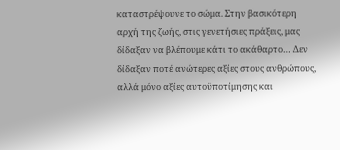καταστρέψουνε το σώμα. Στην βασικότερη αρχή της ζωής, στις γενετήσιες πράξεις, μας δίδαξαν να βλέπουμε κάτι το ακάθαρτο… Δεν δίδαξαν ποτέ ανώτερες αξίες στους ανθρώπους, αλλά μόνο αξίες αυτοϋποτίμησης και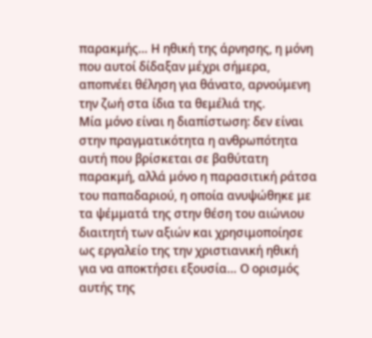παρακμής… Η ηθική της άρνησης, η μόνη που αυτοί δίδαξαν μέχρι σήμερα, αποπνέει θέληση για θάνατο, αρνούμενη την ζωή στα ίδια τα θεμέλιά της.
Μία μόνο είναι η διαπίστωση: δεν είναι στην πραγματικότητα η ανθρωπότητα αυτή που βρίσκεται σε βαθύτατη παρακμή, αλλά μόνο η παρασιτική ράτσα του παπαδαριού, η οποία ανυψώθηκε με τα ψέμματά της στην θέση του αιώνιου διαιτητή των αξιών και χρησιμοποίησε ως εργαλείο της την χριστιανική ηθική για να αποκτήσει εξουσία… Ο ορισμός αυτής της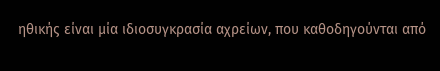ηθικής είναι μία ιδιοσυγκρασία αχρείων, που καθοδηγούνται από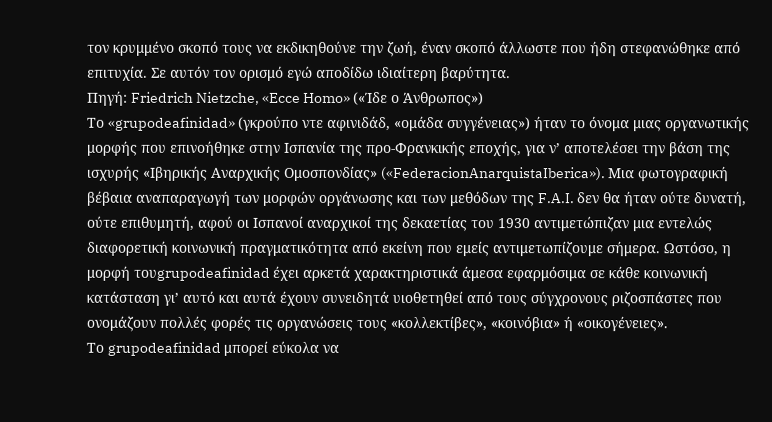τον κρυμμένο σκοπό τους να εκδικηθούνε την ζωή, έναν σκοπό άλλωστε που ήδη στεφανώθηκε από επιτυχία. Σε αυτόν τον ορισμό εγώ αποδίδω ιδιαίτερη βαρύτητα.
Πηγή: Friedrich Nietzche, «Ecce Homo» («Ίδε ο Άνθρωπος»)
Το «grupodeafinidad» (γκρούπο ντε αφινιδάδ, «ομάδα συγγένειας») ήταν το όνομα μιας οργανωτικής μορφής που επινοήθηκε στην Ισπανία της προ-Φρανκικής εποχής, για ν’ αποτελέσει την βάση της ισχυρής «Ιβηρικής Αναρχικής Ομοσπονδίας» («FederacionAnarquistaIberica»). Μια φωτογραφική βέβαια αναπαραγωγή των μορφών οργάνωσης και των μεθόδων της F.A.I. δεν θα ήταν ούτε δυνατή, ούτε επιθυμητή, αφού οι Ισπανοί αναρχικοί της δεκαετίας του 1930 αντιμετώπιζαν μια εντελώς διαφορετική κοινωνική πραγματικότητα από εκείνη που εμείς αντιμετωπίζουμε σήμερα. Ωστόσο, η μορφή τουgrupodeafinidad έχει αρκετά χαρακτηριστικά άμεσα εφαρμόσιμα σε κάθε κοινωνική κατάσταση γι’ αυτό και αυτά έχουν συνειδητά υιοθετηθεί από τους σύγχρονους ριζοσπάστες που ονομάζουν πολλές φορές τις οργανώσεις τους «κολλεκτίβες», «κοινόβια» ή «οικογένειες».
Το grupodeafinidad μπορεί εύκολα να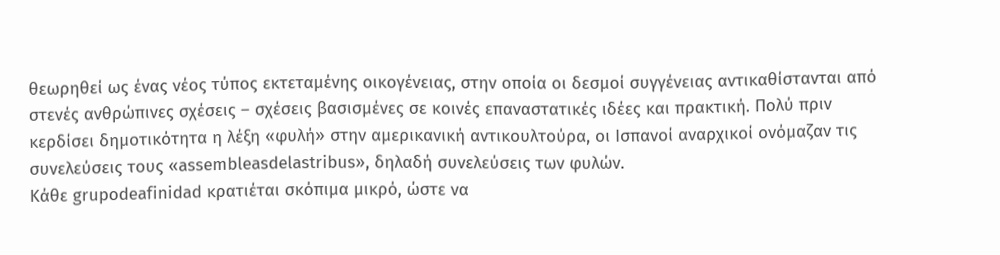θεωρηθεί ως ένας νέος τύπος εκτεταμένης οικογένειας, στην οποία οι δεσμοί συγγένειας αντικαθίστανται από στενές ανθρώπινες σχέσεις – σχέσεις βασισμένες σε κοινές επαναστατικές ιδέες και πρακτική. Πολύ πριν κερδίσει δημοτικότητα η λέξη «φυλή» στην αμερικανική αντικουλτούρα, οι Ισπανοί αναρχικοί ονόμαζαν τις συνελεύσεις τους «assembleasdelastribus», δηλαδή συνελεύσεις των φυλών.
Κάθε grupodeafinidad κρατιέται σκόπιμα μικρό, ώστε να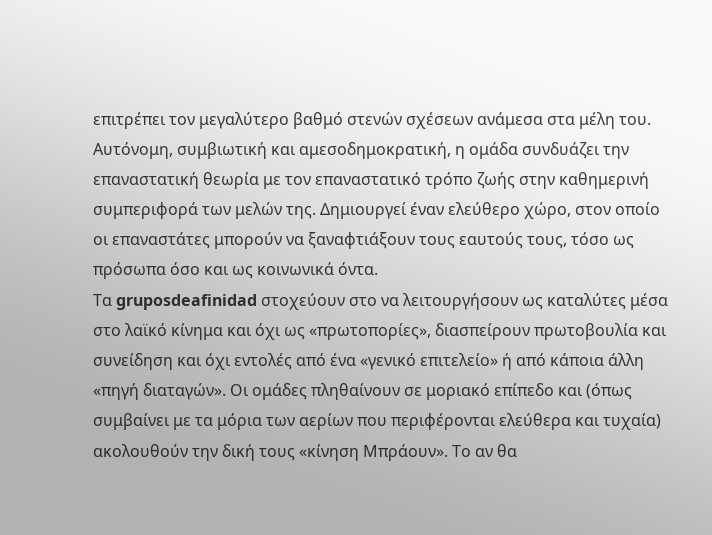επιτρέπει τον μεγαλύτερο βαθμό στενών σχέσεων ανάμεσα στα μέλη του. Αυτόνομη, συμβιωτική και αμεσοδημοκρατική, η ομάδα συνδυάζει την επαναστατική θεωρία με τον επαναστατικό τρόπο ζωής στην καθημερινή συμπεριφορά των μελών της. Δημιουργεί έναν ελεύθερο χώρο, στον οποίο οι επαναστάτες μπορούν να ξαναφτιάξουν τους εαυτούς τους, τόσο ως πρόσωπα όσο και ως κοινωνικά όντα.
Τα gruposdeafinidad στοχεύουν στο να λειτουργήσουν ως καταλύτες μέσα στο λαϊκό κίνημα και όχι ως «πρωτοπορίες», διασπείρουν πρωτοβουλία και συνείδηση και όχι εντολές από ένα «γενικό επιτελείο» ή από κάποια άλλη «πηγή διαταγών». Οι ομάδες πληθαίνουν σε μοριακό επίπεδο και (όπως συμβαίνει με τα μόρια των αερίων που περιφέρονται ελεύθερα και τυχαία) ακολουθούν την δική τους «κίνηση Μπράουν». Το αν θα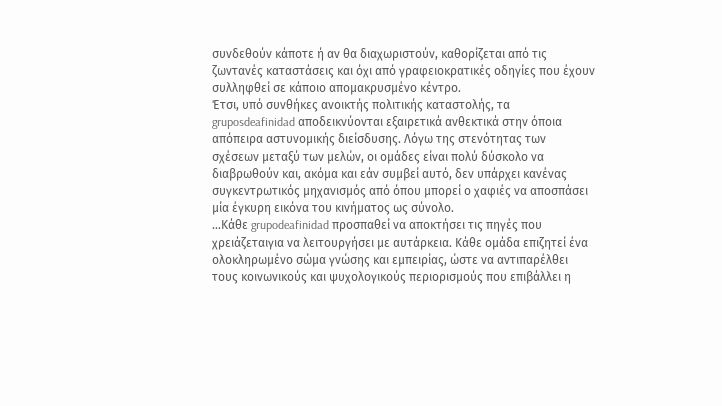συνδεθούν κάποτε ή αν θα διαχωριστούν, καθορίζεται από τις ζωντανές καταστάσεις και όχι από γραφειοκρατικές οδηγίες που έχουν συλληφθεί σε κάποιο απομακρυσμένο κέντρο.
Έτσι, υπό συνθήκες ανοικτής πολιτικής καταστολής, τα gruposdeafinidad αποδεικνύονται εξαιρετικά ανθεκτικά στην όποια απόπειρα αστυνομικής διείσδυσης. Λόγω της στενότητας των σχέσεων μεταξύ των μελών, οι ομάδες είναι πολύ δύσκολο να διαβρωθούν και, ακόμα και εάν συμβεί αυτό, δεν υπάρχει κανένας συγκεντρωτικός μηχανισμός από όπου μπορεί ο χαφιές να αποσπάσει μία έγκυρη εικόνα του κινήματος ως σύνολο.
…Κάθε grupodeafinidad προσπαθεί να αποκτήσει τις πηγές που χρειάζεταιγια να λειτουργήσει με αυτάρκεια. Κάθε ομάδα επιζητεί ένα ολοκληρωμένο σώμα γνώσης και εμπειρίας, ώστε να αντιπαρέλθει τους κοινωνικούς και ψυχολογικούς περιορισμούς που επιβάλλει η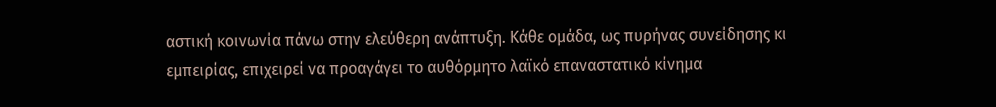αστική κοινωνία πάνω στην ελεύθερη ανάπτυξη. Κάθε ομάδα, ως πυρήνας συνείδησης κι εμπειρίας, επιχειρεί να προαγάγει το αυθόρμητο λαϊκό επαναστατικό κίνημα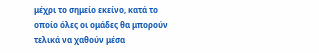μέχρι το σημείο εκείνο, κατά το οποίο όλες οι ομάδες θα μπορούν τελικά να χαθούν μέσα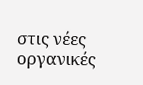στις νέες οργανικές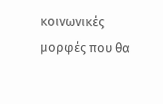κοινωνικές μορφές που θα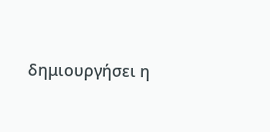δημιουργήσει η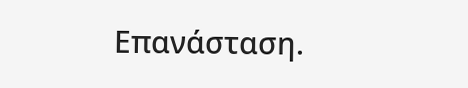Επανάσταση.